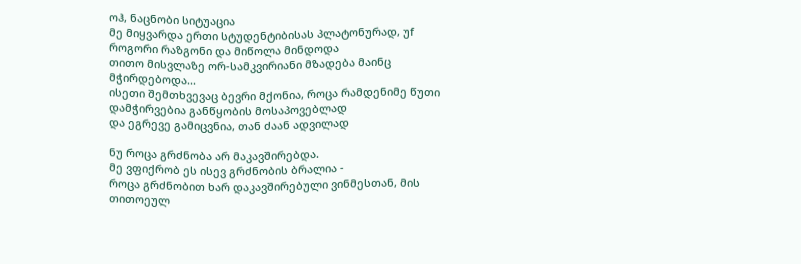ოჰ, ნაცნობი სიტუაცია
მე მიყვარდა ერთი სტუდენტიბისას პლატონურად, უf როგორი რაზგონი და მიწოლა მინდოდა
თითო მისვლაზე ორ-სამკვირიანი მზადება მაინც მჭირდებოდა...
ისეთი შემთხვევაც ბევრი მქონია, როცა რამდენიმე წუთი დამჭირვებია განწყობის მოსაპოვებლად
და ეგრევე გამიცვნია, თან ძაან ადვილად

ნუ როცა გრძნობა არ მაკავშირებდა.
მე ვფიქრობ ეს ისევ გრძნობის ბრალია -
როცა გრძნობით ხარ დაკავშირებული ვინმესთან, მის თითოეულ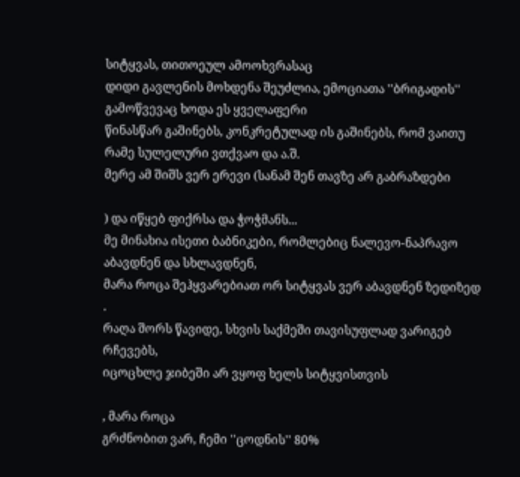სიტყვას, თითოეულ ამოოხვრასაც
დიდი გავლენის მოხდენა შეუძლია, ემოციათა ''ბრიგადის'' გამოწვევაც ხოდა ეს ყველაფერი
წინასწარ გაშინებს, კონკრეტულად ის გაშინებს, რომ ვაითუ რამე სულელური ვთქვაო და ა.შ.
მერე ამ შიშს ვერ ერევი (სანამ შენ თავზე არ გაბრაზდები

) და იწყებ ფიქრსა და ჭოჭმანს...
მე მინახია ისეთი ბაბნიკები, რომლებიც ნალევო-ნაპრავო აბავდნენ და სხლავდნენ,
მარა როცა შეჰყვარებიათ ორ სიტყვას ვერ აბავდნენ ზედიზედ .
რაღა შორს წავიდე, სხვის საქმეში თავისუფლად ვარიგებ რჩევებს,
იცოცხლე ჯიბეში არ ვყოფ ხელს სიტყვისთვის

, მარა როცა
გრძნობით ვარ, ჩემი ''ცოდნის'' 80%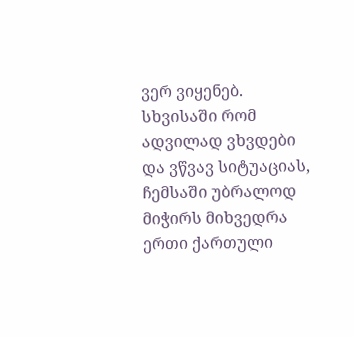ვერ ვიყენებ.
სხვისაში რომ ადვილად ვხვდები და ვწვავ სიტუაციას,
ჩემსაში უბრალოდ მიჭირს მიხვედრა
ერთი ქართული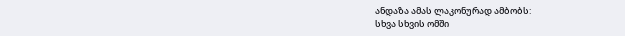ანდაზა ამას ლაკონურად ამბობს:
სხვა სხვის ომში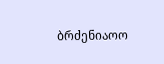ბრძენიაოო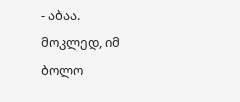- აბაა.
მოკლედ, იმ ბოლო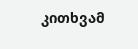კითხვამ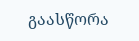გაასწორა